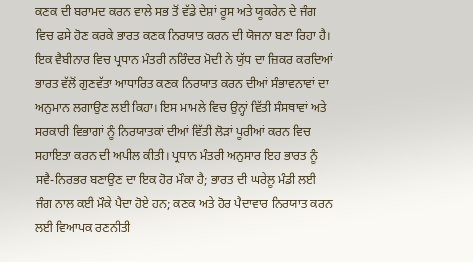ਕਣਕ ਦੀ ਬਰਾਮਦ ਕਰਨ ਵਾਲੇ ਸਭ ਤੋਂ ਵੱਡੇ ਦੇਸ਼ਾਂ ਰੂਸ ਅਤੇ ਯੂਕਰੇਨ ਦੇ ਜੰਗ ਵਿਚ ਫਸੇ ਹੋਣ ਕਰਕੇ ਭਾਰਤ ਕਣਕ ਨਿਰਯਾਤ ਕਰਨ ਦੀ ਯੋਜਨਾ ਬਣਾ ਰਿਹਾ ਹੈ। ਇਕ ਵੈਬੀਨਾਰ ਵਿਚ ਪ੍ਰਧਾਨ ਮੰਤਰੀ ਨਰਿੰਦਰ ਮੋਦੀ ਨੇ ਯੁੱਧ ਦਾ ਜ਼ਿਕਰ ਕਰਦਿਆਂ ਭਾਰਤ ਵੱਲੋਂ ਗੁਣਵੱਤਾ ਆਧਾਰਿਤ ਕਣਕ ਨਿਰਯਾਤ ਕਰਨ ਦੀਆਂ ਸੰਭਾਵਨਾਵਾਂ ਦਾ ਅਨੁਮਾਨ ਲਗਾਉਣ ਲਈ ਕਿਹਾ। ਇਸ ਮਾਮਲੇ ਵਿਚ ਉਨ੍ਹਾਂ ਵਿੱਤੀ ਸੰਸਥਾਵਾਂ ਅਤੇ ਸਰਕਾਰੀ ਵਿਭਾਗਾਂ ਨੂੰ ਨਿਰਯਾਤਕਾਂ ਦੀਆਂ ਵਿੱਤੀ ਲੋੜਾਂ ਪੂਰੀਆਂ ਕਰਨ ਵਿਚ ਸਹਾਇਤਾ ਕਰਨ ਦੀ ਅਪੀਲ ਕੀਤੀ। ਪ੍ਰਧਾਨ ਮੰਤਰੀ ਅਨੁਸਾਰ ਇਹ ਭਾਰਤ ਨੂੰ ਸਵੈ-ਨਿਰਭਰ ਬਣਾਉਣ ਦਾ ਇਕ ਹੋਰ ਮੌਕਾ ਹੈ; ਭਾਰਤ ਦੀ ਘਰੇਲੂ ਮੰਡੀ ਲਈ ਜੰਗ ਨਾਲ ਕਈ ਮੌਕੇ ਪੈਦਾ ਹੋਏ ਹਨ; ਕਣਕ ਅਤੇ ਹੋਰ ਪੈਦਾਵਾਰ ਨਿਰਯਾਤ ਕਰਨ ਲਈ ਵਿਆਪਕ ਰਣਨੀਤੀ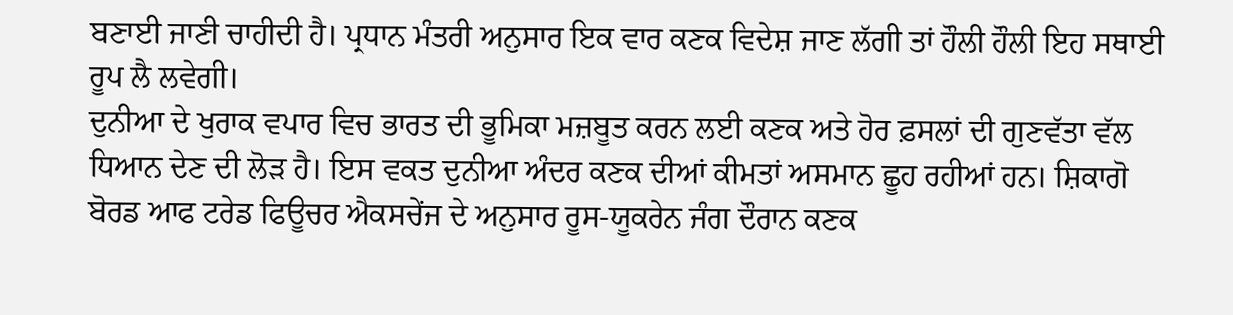ਬਣਾਈ ਜਾਣੀ ਚਾਹੀਦੀ ਹੈ। ਪ੍ਰਧਾਨ ਮੰਤਰੀ ਅਨੁਸਾਰ ਇਕ ਵਾਰ ਕਣਕ ਵਿਦੇਸ਼ ਜਾਣ ਲੱਗੀ ਤਾਂ ਹੌਲੀ ਹੌਲੀ ਇਹ ਸਥਾਈ ਰੂਪ ਲੈ ਲਵੇਗੀ।
ਦੁਨੀਆ ਦੇ ਖੁਰਾਕ ਵਪਾਰ ਵਿਚ ਭਾਰਤ ਦੀ ਭੂਮਿਕਾ ਮਜ਼ਬੂਤ ਕਰਨ ਲਈ ਕਣਕ ਅਤੇ ਹੋਰ ਫ਼ਸਲਾਂ ਦੀ ਗੁਣਵੱਤਾ ਵੱਲ ਧਿਆਨ ਦੇਣ ਦੀ ਲੋੜ ਹੈ। ਇਸ ਵਕਤ ਦੁਨੀਆ ਅੰਦਰ ਕਣਕ ਦੀਆਂ ਕੀਮਤਾਂ ਅਸਮਾਨ ਛੂਹ ਰਹੀਆਂ ਹਨ। ਸ਼ਿਕਾਗੋ ਬੋਰਡ ਆਫ ਟਰੇਡ ਫਿਊਚਰ ਐਕਸਚੇਂਜ ਦੇ ਅਨੁਸਾਰ ਰੂਸ-ਯੂਕਰੇਨ ਜੰਗ ਦੌਰਾਨ ਕਣਕ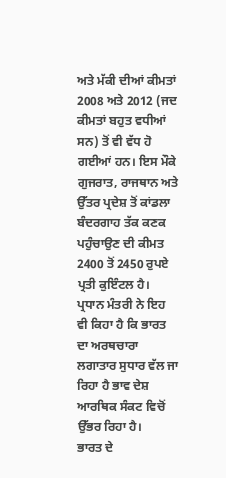ਅਤੇ ਮੱਕੀ ਦੀਆਂ ਕੀਮਤਾਂ 2008 ਅਤੇ 2012 (ਜਦ ਕੀਮਤਾਂ ਬਹੁਤ ਵਧੀਆਂ ਸਨ) ਤੋਂ ਵੀ ਵੱਧ ਹੋ ਗਈਆਂ ਹਨ। ਇਸ ਮੌਕੇ ਗੁਜਰਾਤ, ਰਾਜਥਾਨ ਅਤੇ ਉੱਤਰ ਪ੍ਰਦੇਸ਼ ਤੋਂ ਕਾਂਡਲਾ ਬੰਦਰਗਾਹ ਤੱਕ ਕਣਕ ਪਹੁੰਚਾਉਣ ਦੀ ਕੀਮਤ 2400 ਤੋਂ 2450 ਰੁਪਏ ਪ੍ਰਤੀ ਕੁਇੰਟਲ ਹੈ। ਪ੍ਰਧਾਨ ਮੰਤਰੀ ਨੇ ਇਹ ਵੀ ਕਿਹਾ ਹੈ ਕਿ ਭਾਰਤ ਦਾ ਅਰਥਚਾਰਾ ਲਗਾਤਾਰ ਸੁਧਾਰ ਵੱਲ ਜਾ ਰਿਹਾ ਹੈ ਭਾਵ ਦੇਸ਼ ਆਰਥਿਕ ਸੰਕਟ ਵਿਚੋਂ ਉੱਭਰ ਰਿਹਾ ਹੈ।
ਭਾਰਤ ਦੇ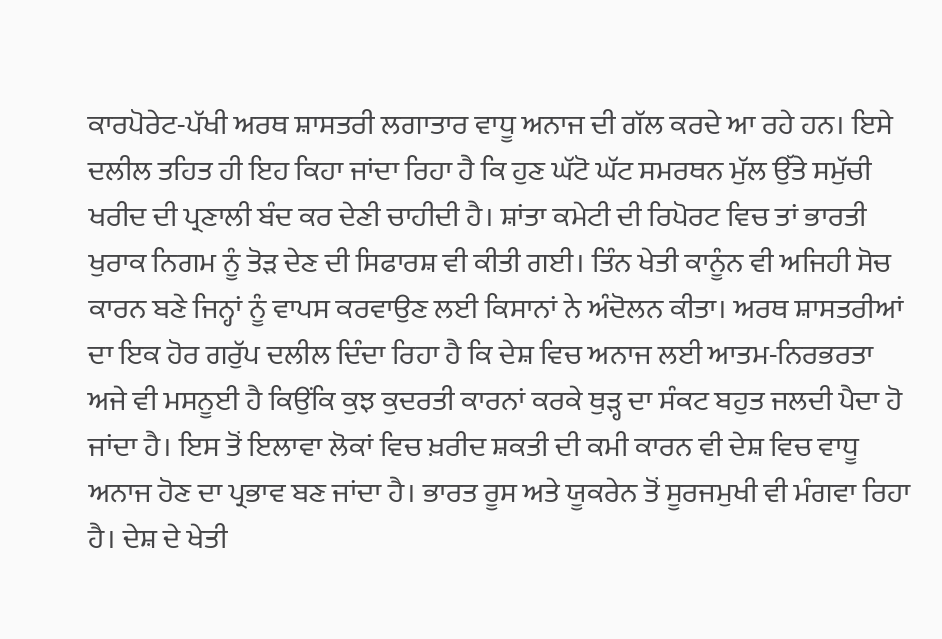ਕਾਰਪੋਰੇਟ-ਪੱਖੀ ਅਰਥ ਸ਼ਾਸਤਰੀ ਲਗਾਤਾਰ ਵਾਧੂ ਅਨਾਜ ਦੀ ਗੱਲ ਕਰਦੇ ਆ ਰਹੇ ਹਨ। ਇਸੇ ਦਲੀਲ ਤਹਿਤ ਹੀ ਇਹ ਕਿਹਾ ਜਾਂਦਾ ਰਿਹਾ ਹੈ ਕਿ ਹੁਣ ਘੱਟੋ ਘੱਟ ਸਮਰਥਨ ਮੁੱਲ ਉੱਤੇ ਸਮੁੱਚੀ ਖਰੀਦ ਦੀ ਪ੍ਰਣਾਲੀ ਬੰਦ ਕਰ ਦੇਣੀ ਚਾਹੀਦੀ ਹੈ। ਸ਼ਾਂਤਾ ਕਮੇਟੀ ਦੀ ਰਿਪੋਰਟ ਵਿਚ ਤਾਂ ਭਾਰਤੀ ਖੁਰਾਕ ਨਿਗਮ ਨੂੰ ਤੋੜ ਦੇਣ ਦੀ ਸਿਫਾਰਸ਼ ਵੀ ਕੀਤੀ ਗਈ। ਤਿੰਨ ਖੇਤੀ ਕਾਨੂੰਨ ਵੀ ਅਜਿਹੀ ਸੋਚ ਕਾਰਨ ਬਣੇ ਜਿਨ੍ਹਾਂ ਨੂੰ ਵਾਪਸ ਕਰਵਾਉਣ ਲਈ ਕਿਸਾਨਾਂ ਨੇ ਅੰਦੋਲਨ ਕੀਤਾ। ਅਰਥ ਸ਼ਾਸਤਰੀਆਂ ਦਾ ਇਕ ਹੋਰ ਗਰੁੱਪ ਦਲੀਲ ਦਿੰਦਾ ਰਿਹਾ ਹੈ ਕਿ ਦੇਸ਼ ਵਿਚ ਅਨਾਜ ਲਈ ਆਤਮ-ਨਿਰਭਰਤਾ ਅਜੇ ਵੀ ਮਸਨੂਈ ਹੈ ਕਿਉਂਕਿ ਕੁਝ ਕੁਦਰਤੀ ਕਾਰਨਾਂ ਕਰਕੇ ਥੁੜ੍ਹ ਦਾ ਸੰਕਟ ਬਹੁਤ ਜਲਦੀ ਪੈਦਾ ਹੋ ਜਾਂਦਾ ਹੈ। ਇਸ ਤੋਂ ਇਲਾਵਾ ਲੋਕਾਂ ਵਿਚ ਖ਼ਰੀਦ ਸ਼ਕਤੀ ਦੀ ਕਮੀ ਕਾਰਨ ਵੀ ਦੇਸ਼ ਵਿਚ ਵਾਧੂ ਅਨਾਜ ਹੋਣ ਦਾ ਪ੍ਰਭਾਵ ਬਣ ਜਾਂਦਾ ਹੈ। ਭਾਰਤ ਰੂਸ ਅਤੇ ਯੂਕਰੇਨ ਤੋਂ ਸੂਰਜਮੁਖੀ ਵੀ ਮੰਗਵਾ ਰਿਹਾ ਹੈ। ਦੇਸ਼ ਦੇ ਖੇਤੀ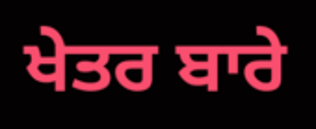ਖੇਤਰ ਬਾਰੇ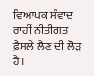ਵਿਆਪਕ ਸੰਵਾਦ ਰਾਹੀਂ ਨੀਤੀਗਤ ਫ਼ੈਸਲੇ ਲੈਣ ਦੀ ਲੋੜ ਹੈ।